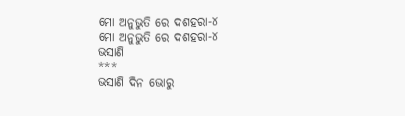ମୋ ଅନୁଭୁତି ରେ ଦଶହରା-୪
ମୋ ଅନୁଭୁତି ରେ ଦଶହରା-୪
ଭସାଣି
***
ଭସାଣି ଦିନ ଭୋରୁ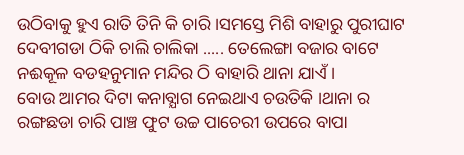ଉଠିବାକୁ ହୁଏ ରାତି ତିନି କି ଚାରି ।ସମସ୍ତେ ମିଶି ବାହାରୁ ପୁରୀଘାଟ ଦେବୀଗଡା ଠିକି ଚାଲି ଚାଲିକା ..... ତେଲେଙ୍ଗା ବଜାର ବାଟେ ନଈକୂଳ ବଡହନୁମାନ ମନ୍ଦିର ଠି ବାହାରି ଥାନା ଯାଏଁ ।
ବୋଉ ଆମର ଦିଟା କନାବ୍ଯାଗ ନେଇଥାଏ ଚଉତିକି ।ଥାନା ର ରଙ୍ଗଛଡା ଚାରି ପାଞ୍ଚ ଫୁଟ ଉଚ୍ଚ ପାଚେରୀ ଉପରେ ବାପା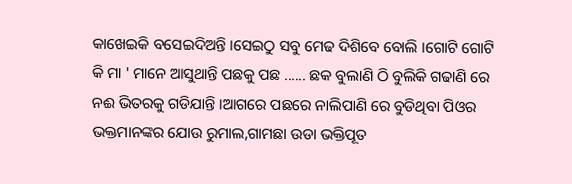କାଖେଇକି ବସେଇଦିଅନ୍ତି ।ସେଇଠୁ ସବୁ ମେଢ ଦିଶିବେ ବୋଲି ।ଗୋଟି ଗୋଟି କି ମା ' ମାନେ ଆସୁଥାନ୍ତି ପଛକୁ ପଛ ...... ଛକ ବୁଲାଣି ଠି ବୁଲିକି ଗଢାଣି ରେ ନଈ ଭିତରକୁ ଗଡିଯାନ୍ତି ।ଆଗରେ ପଛରେ ନାଲିପାଣି ରେ ବୁଡିଥିବା ପିଓର ଭକ୍ତମାନଙ୍କର ଯୋଉ ରୁମାଲ,ଗାମଛା ଉଡା ଭକ୍ତିପୂତ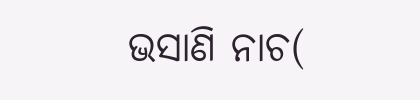ଭସାଣି ନାଚ(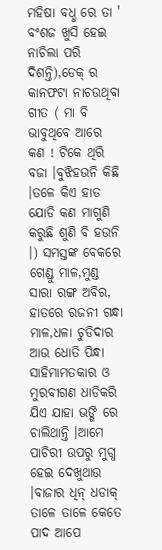ମହିଷା ବଧ୍ଧ ରେ ତା ' ବଂଶଜ ଖୁସି ହେଇ ନାଚିଲା ପରି ଦିଶନ୍ତି),ଡେକ୍ ର କାନଫଟା ନାଚଉଥିବା ଗୀତ ( ମା ବି ଭାବୁଥିବେ ଆରେ କଣ ! ଟିକେ ଥିରି ବଜା ।ବୁଝିହଉନି କିଛି ।ତଳେ କିଏ ହାତ ଯୋଡି କଣ ମାଗୁଣି କରୁଛି ଶୁଣି ବି ହଉନି ।) ସମସ୍ତଙ୍କ ବେକରେ ଗେଣ୍ଡୁ ମାଳ,ମୁଣ୍ଡ ସାରା ରଙ୍ଗ ଅବିର, ହାତରେ ରଜନୀ ଗନ୍ଧା ମାଳ,ଧଳା ଚୁଡିଦାର ଆଉ ଧୋତି ପିନ୍ଧା ସାହିମାମତକାର ଓ ମୁରବୀଗଣ ଧାଡିକରି ଯିଏ ଯାହା ଭଙ୍ଗି ରେ ଚାଲିଥାନ୍ତି ।ଆମେ ପାଚିରୀ ଉପରୁ ମୁଗ୍ଧ ହେଇ ଦେଖୁଥାଉ ।ବାଜାର ଧିନ୍ ଧଡାକ୍ ତାଳେ ତାଳେ କେତେ ପାଦ ଆପେ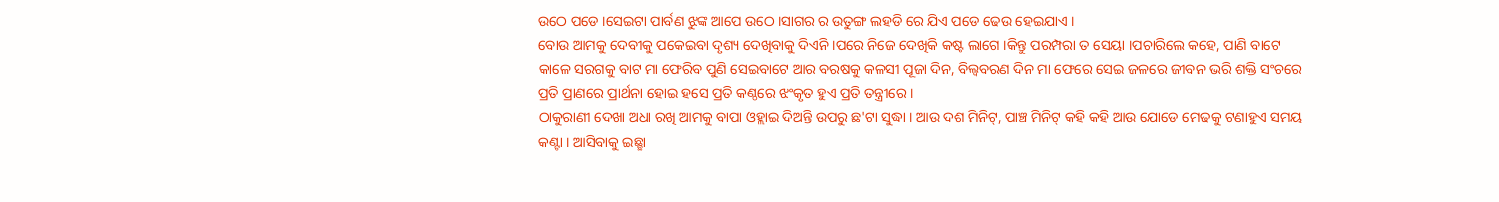ଉଠେ ପଡେ ।ସେଇଟା ପାର୍ବଣ ଝୁଙ୍କ ଆପେ ଉଠେ ।ସାଗର ର ଉତୁଙ୍ଗ ଲହଡି ରେ ଯିଏ ପଡେ ଢେଉ ହେଇଯାଏ ।
ବୋଉ ଆମକୁ ଦେବୀକୁ ପକେଇବା ଦୃଶ୍ୟ ଦେଖିବାକୁ ଦିଏନି ।ପରେ ନିଜେ ଦେଖିକି କଷ୍ଟ ଲାଗେ ।କିନ୍ତୁ ପରମ୍ପରା ତ ସେୟା ।ପଚାରିଲେ କହେ, ପାଣି ବାଟେ କାଳେ ସରଗକୁ ବାଟ ମା ଫେରିବ ପୁଣି ସେଇବାଟେ ଆର ବରଷକୁ କଳସୀ ପୂଜା ଦିନ, ବିଲ୍ବବରଣ ଦିନ ମା ଫେରେ ସେଇ ଜଳରେ ଜୀବନ ଭରି ଶକ୍ତି ସଂଚରେ ପ୍ରତି ପ୍ରାଣରେ ପ୍ରାର୍ଥନା ହୋଇ ହସେ ପ୍ରତି କଣ୍ଠରେ ଝଂକୃତ ହୁଏ ପ୍ରତି ତନ୍ତ୍ରୀରେ ।
ଠାକୁରାଣୀ ଦେଖା ଅଧା ରଖି ଆମକୁ ବାପା ଓହ୍ଲାଇ ଦିଅନ୍ତି ଉପରୁ ଛ'ଟା ସୁଦ୍ଧା । ଆଉ ଦଶ ମିନିଟ୍, ପାଞ୍ଚ ମିନିଟ୍ କହି କହି ଆଉ ଯୋଡେ ମେଢକୁ ଟଣାହୁଏ ସମୟ କଣ୍ଟା । ଆସିବାକୁ ଇଛ୍ଛା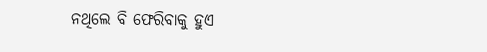ନଥିଲେ ବି ଫେରିବାକୁ ହୁଏ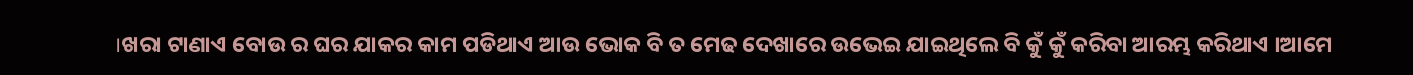।ଖରା ଟାଣାଏ ବୋଉ ର ଘର ଯାକର କାମ ପଡିଥାଏ ଆଉ ଭୋକ ବି ତ ମେଢ ଦେଖାରେ ଉଭେଇ ଯାଇଥିଲେ ବି କୁଁ କୁଁ କରିବା ଆରମ୍ଭ କରିଥାଏ ।ଆମେ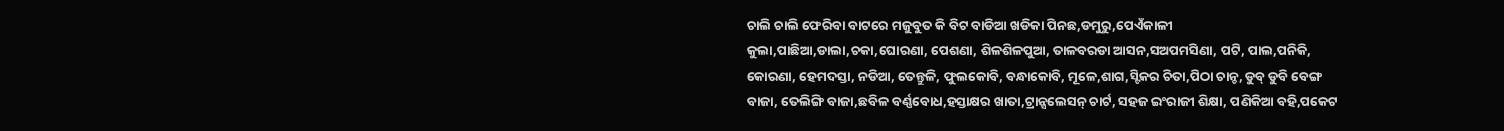ଚାଲି ଚାଲି ଫେରିବା ବାଟରେ ମଜୁବୁତ କି ବିଟ ବାଡିଆ ଖଡିକା ପିନଛ,ଡମୁରୁ,ପେଏଁକାଳୀ କୁଲା,ପାଛିଆ,ଡାଲା,ଚକା,ଘୋରଣା, ପେଶଣା, ଶିଳଶିଳପୁଆ, ତାଳବରଡା ଆସନ,ସଅପମସିଣା, ପଟି, ପାଲ,ପନିକି, କୋରଣା, ହେମଦସ୍ତା, ନଡିଆ, ତେନ୍ତୁଳି, ଫୁଲକୋବି, ବନ୍ଧାକୋବି, ମୂଳେ,ଶାଗ,ସ୍ଟିକର ଚିତା,ପିଠା ଚାନ୍ଚ, ଡୁବ୍ ଡୁବି ବେଙ୍ଗ ବାଜା, ତେଲିଙ୍ଗି ବାଜା,ଛବିଳ ବର୍ଣ୍ଣବୋଧ,ହସ୍ତାକ୍ଷର ଖାତା,ଟ୍ରାନ୍ସଲେସନ୍ ଚାର୍ଟ, ସହଜ ଇଂରାଜୀ ଶିକ୍ଷା, ପଣିକିଆ ବହି,ପକେଟ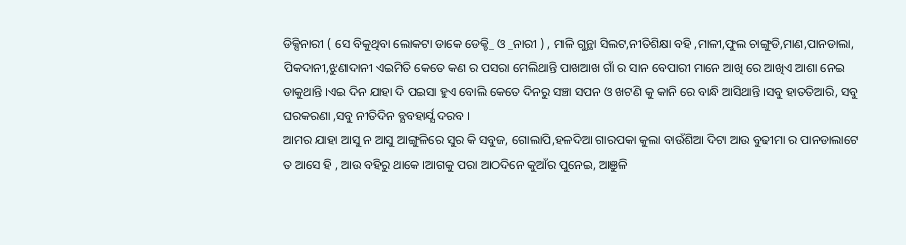ଡିକ୍ସିନାରୀ ( ସେ ବିକୁଥିବା ଲୋକଟା ଡାକେ ଡେକ୍ଚି_ ଓ _ନାରୀ ) , ମାଳି ଗୁନ୍ଥା ସିଲଟ,ନୀତିଶିକ୍ଷା ବହି ,ମାଳୀ,ଫୁଲ ଚାଙ୍ଗୁଡି,ମାଣ,ପାନଡାଲା, ପିକଦାନୀ,ଝୁଣାଦାନୀ ଏଇମିତି କେତେ କଣ ର ପସରା ମେଲିଥାନ୍ତି ପାଖଆଖ ଗାଁ ର ସାନ ବେପାରୀ ମାନେ ଆଖି ରେ ଆଖିଏ ଆଶା ନେଇ ଡାକୁଥାନ୍ତି ।ଏଇ ଦିନ ଯାହା ଦି ପଇସା ହୁଏ ବୋଲି କେତେ ଦିନରୁ ସଞ୍ଚା ସପନ ଓ ଖଟଣି କୁ କାନି ରେ ବାନ୍ଧି ଆସିଥାନ୍ତି ।ସବୁ ହାତତିଆରି, ସବୁ ଘରକରଣା ,ସବୁ ନୀତିଦିନ ବ୍ଯବହାର୍ଯ୍ଯ ଦରବ ।
ଆମର ଯାହା ଆସୁ ନ ଆସୁ ଆଙ୍ଗୁଳିରେ ସୁର କି ସବୁଜ, ଗୋଲାପି,ହଳଦିଆ ଗାରପକା କୁଲା ବାଉଁଶିଆ ଦିଟା ଆଉ ବୁଢୀମା ର ପାନଡାଲାଟେ ତ ଆସେ ହି , ଆଉ ବହିରୁ ଥାକେ ।ଆଗକୁ ପରା ଆଠଦିନେ କୁଆଁର ପୁନେଇ, ଆଞୁଳି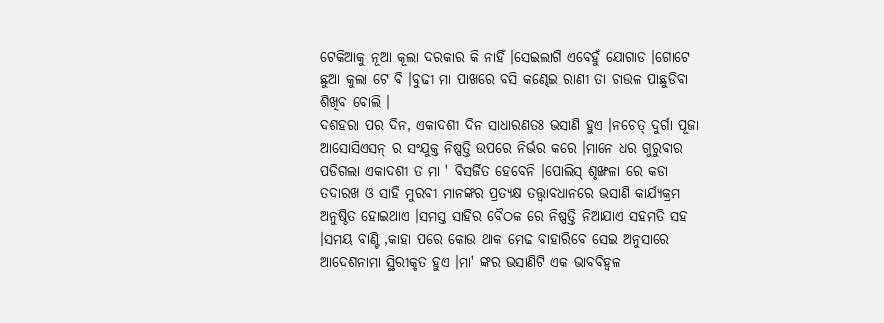ଟେକିଆକୁ ନୂଆ କୂଲା ଦରକାର କି ନାହିଁ ।ସେଇଲାଗି ଏବେହୁଁ ଯୋଗାଡ ।ଗୋଟେ ଛୁଆ କୁଲା ଟେ ବି ।ବୁଢୀ ମା ପାଖରେ ବସି କଣ୍ଢେଇ ରାଣୀ ତା ଚାଉଳ ପାଛୁଡିବା ଶିଖିବ ବୋଲି ।
ଦଶହରା ପର ଦିନ, ଏକାଦଶୀ ଦିନ ସାଧାରଣତଃ ଭସାଣି ହୁଏ ।ନଚେତ୍ ଦୁର୍ଗା ପୂଜା ଆସୋସିଏସନ୍ ର ସଂଯୁକ୍ତ ନିଷ୍ପତ୍ତି ଉପରେ ନିର୍ଭର କରେ ।ମାନେ ଧର ଗୁରୁବାର ପଡିଗଲା ଏକାଦଶୀ ତ ମା ' ବିସର୍ଜିତ ହେବେନି ।ପୋଲିସ୍ ଶୃଙ୍ଖଳା ରେ କଡା ତଦାରଖ ଓ ସାହି ମୁରବୀ ମାନଙ୍କର ପ୍ରତ୍ୟକ୍ଷ ତତ୍ତ୍ବାବଧାନରେ ଭସାଣି କାର୍ଯ୍ୟକ୍ରମ ଅନୁଷ୍ଠିତ ହୋଇଥାଏ ।ସମସ୍ତ ସାହିର ବୈଠକ ରେ ନିଷ୍ପତ୍ତି ନିଆଯାଏ ସହମତି ସହ ।ସମୟ ବାଣ୍ଟି ,କାହା ପରେ କୋଉ ଥାକ ମେଢ ବାହାରିବେ ସେଇ ଅନୁସାରେ ଆଦେଶନାମା ସ୍ଥିରୀକୃତ ହୁଏ ।ମା' ଙ୍କର ଭସାଣିଟି ଏକ ଭାବବିହ୍ବଳ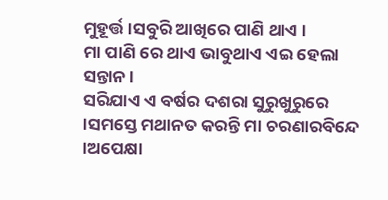ମୁହୂର୍ତ୍ତ ।ସବୁରି ଆଖିରେ ପାଣି ଥାଏ ।
ମା ପାଣି ରେ ଥାଏ ଭାବୁଥାଏ ଏଇ ହେଲା ସନ୍ତାନ ।
ସରିଯାଏ ଏ ବର୍ଷର ଦଶରା ସୁରୁଖୁରୁରେ ।ସମସ୍ତେ ମଥାନତ କରନ୍ତି ମା ଚରଣାରବିନ୍ଦେ ।ଅପେକ୍ଷା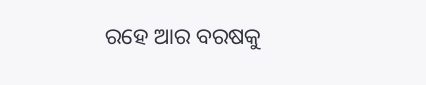ରହେ ଆର ବରଷକୁ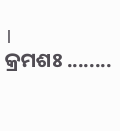।
କ୍ରମଶଃ ........